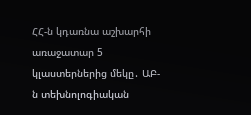ՀՀ-ն կդառնա աշխարհի առաջատար 5 կլաստերներից մեկը․ ԱԲ-ն տեխնոլոգիական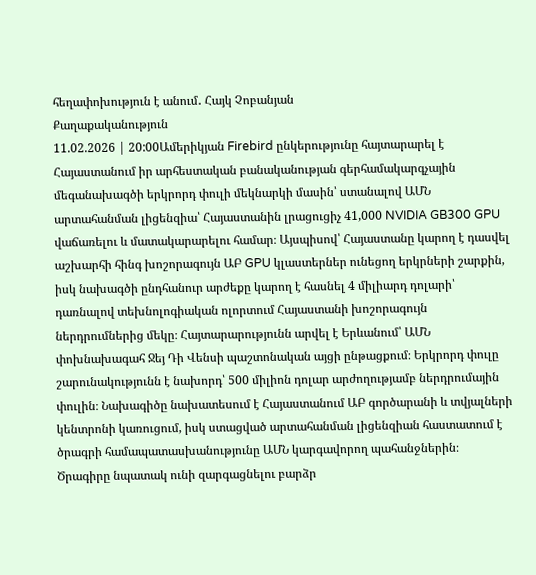հեղափոխություն է անում․ Հայկ Չոբանյան
Քաղաքականություն
11.02.2026 | 20:00Ամերիկյան Firebird ընկերությունը հայտարարել է Հայաստանում իր արհեստական բանականության գերհամակարգչային մեգանախագծի երկրորդ փուլի մեկնարկի մասին՝ ստանալով ԱՄՆ արտահանման լիցենզիա՝ Հայաստանին լրացուցիչ 41,000 NVIDIA GB300 GPU վաճառելու և մատակարարելու համար։ Այսպիսով՝ Հայաստանը կարող է դասվել աշխարհի հինգ խոշորագույն ԱԲ GPU կլաստերներ ունեցող երկրների շարքին, իսկ նախագծի ընդհանուր արժեքը կարող է հասնել 4 միլիարդ դոլարի՝ դառնալով տեխնոլոգիական ոլորտում Հայաստանի խոշորագույն ներդրումներից մեկը։ Հայտարարությունն արվել է Երևանում՝ ԱՄՆ փոխնախագահ Ջեյ Դի Վենսի պաշտոնական այցի ընթացքում։ Երկրորդ փուլը շարունակությունն է նախորդ՝ 500 միլիոն դոլար արժողությամբ ներդրումային փուլին։ Նախագիծը նախատեսում է Հայաստանում ԱԲ գործարանի և տվյալների կենտրոնի կառուցում, իսկ ստացված արտահանման լիցենզիան հաստատում է ծրագրի համապատասխանությունը ԱՄՆ կարգավորող պահանջներին։ Ծրագիրը նպատակ ունի զարգացնելու բարձր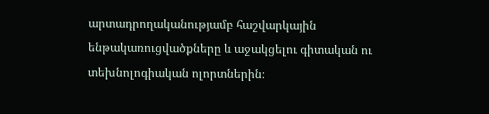արտադրողականությամբ հաշվարկային ենթակառուցվածքները և աջակցելու գիտական ու տեխնոլոգիական ոլորտներին։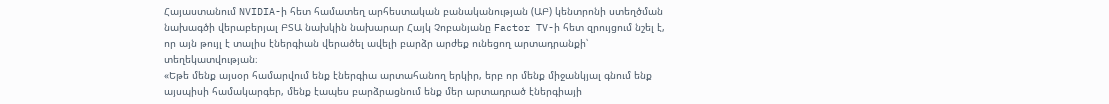Հայաստանում NVIDIA-ի հետ համատեղ արհեստական բանականության (ԱԲ) կենտրոնի ստեղծման նախագծի վերաբերյալ ԲՏԱ նախկին նախարար Հայկ Չոբանյանը Factor TV-ի հետ զրույցում նշել է, որ այն թույլ է տալիս էներգիան վերածել ավելի բարձր արժեք ունեցող արտադրանքի՝ տեղեկատվության։
«Եթե մենք այսօր համարվում ենք էներգիա արտահանող երկիր, երբ որ մենք միջանկյալ գնում ենք այսպիսի համակարգեր, մենք էապես բարձրացնում ենք մեր արտադրած էներգիայի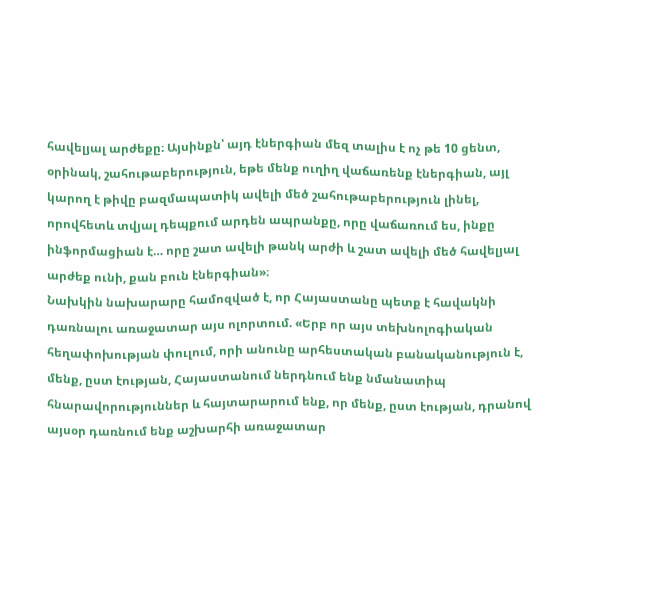հավելյալ արժեքը։ Այսինքն՝ այդ էներգիան մեզ տալիս է ոչ թե 10 ցենտ, օրինակ, շահութաբերություն, եթե մենք ուղիղ վաճառենք էներգիան, այլ կարող է թիվը բազմապատիկ ավելի մեծ շահութաբերություն լինել, որովհետև տվյալ դեպքում արդեն ապրանքը, որը վաճառում ես, ինքը ինֆորմացիան է… որը շատ ավելի թանկ արժի և շատ ավելի մեծ հավելյալ արժեք ունի, քան բուն էներգիան»։
Նախկին նախարարը համոզված է, որ Հայաստանը պետք է հավակնի դառնալու առաջատար այս ոլորտում. «Երբ որ այս տեխնոլոգիական հեղափոխության փուլում, որի անունը արհեստական բանականություն է, մենք, ըստ էության, Հայաստանում ներդնում ենք նմանատիպ հնարավորություններ և հայտարարում ենք, որ մենք, ըստ էության, դրանով այսօր դառնում ենք աշխարհի առաջատար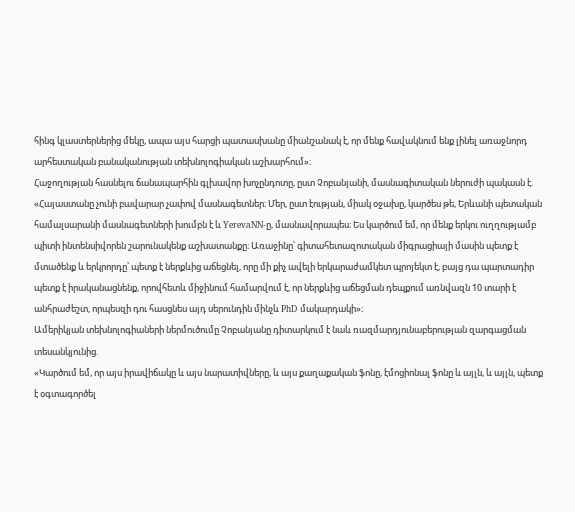հինգ կլաստերներից մեկը, ապա այս հարցի պատասխանը միանշանակ է, որ մենք հավակնում ենք լինել առաջնորդ արհեստական բանականության տեխնոլոգիական աշխարհում»։
Հաջողության հասնելու ճանապարհին գլխավոր խոչընդոտը, ըստ Չոբանյանի, մասնագիտական ներուժի պակասն է.
«Հայաստանը չունի բավարար չափով մասնագետներ։ Մեր, ըստ էության, միակ օջախը, կարծես թե, Երևանի պետական համալսարանի մասնագետների խումբն է և YerevaNN-ը, մասնավորապես։ Ես կարծում եմ, որ մենք երկու ուղղությամբ պիտի ինտենսիվորեն շարունակենք աշխատանքը։ Առաջինը՝ գիտահետազոտական միգրացիայի մասին պետք է մտածենք և երկրորդը՝ պետք է ներքևից աճեցնել, որը մի քիչ ավելի երկարաժամկետ պրոյեկտ է, բայց դա պարտադիր պետք է իրականացնենք, որովհետև միջինում համարվում է, որ ներքևից աճեցման դեպքում առնվազն 10 տարի է անհրաժեշտ, որպեսզի դու հասցնես այդ սերունդին մինչև PhD մակարդակի»։
Ամերիկյան տեխնոլոգիաների ներմուծումը Չոբանյանը դիտարկում է նաև ռազմարդյունաբերության զարգացման տեսանկյունից.
«Կարծում եմ, որ այս իրավիճակը և այս նարատիվները, և այս քաղաքական ֆոնը, էմոցիոնալ ֆոնը և այլն, և այլն, պետք է օգտագործել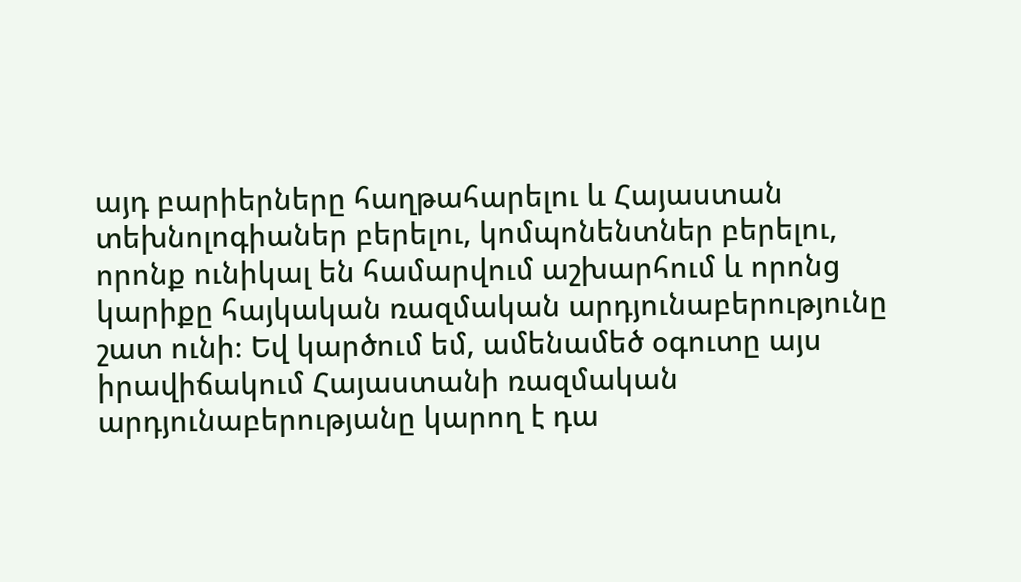այդ բարիերները հաղթահարելու և Հայաստան տեխնոլոգիաներ բերելու, կոմպոնենտներ բերելու, որոնք ունիկալ են համարվում աշխարհում և որոնց կարիքը հայկական ռազմական արդյունաբերությունը շատ ունի։ Եվ կարծում եմ, ամենամեծ օգուտը այս իրավիճակում Հայաստանի ռազմական արդյունաբերությանը կարող է դա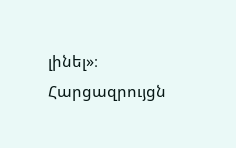լինել»։
Հարցազրույցն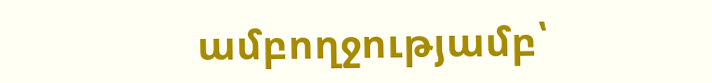ամբողջությամբ՝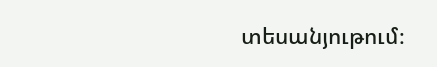տեսանյութում։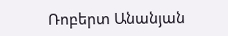Ռոբերտ Անանյան